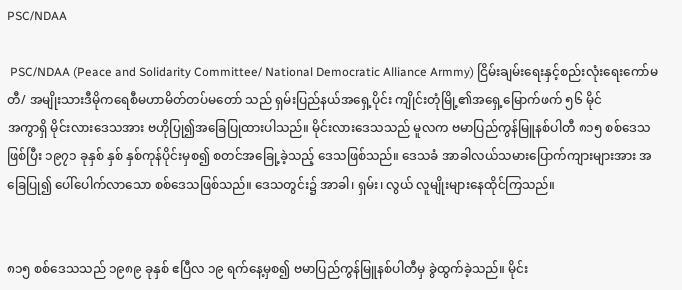PSC/NDAA

 PSC/NDAA (Peace and Solidarity Committee/ National Democratic Alliance Armmy) ငြိမ်းချမ်းရေးနှင့်စည်းလုံးရေးကော်မတီ/ အမျိုးသားဒီမိုကရေစီမဟာမိတ်တပ်မတော် သည် ရှမ်းပြည်နယ်အရှေ့ပိုင်း ကျိုင်းတုံမြို့၏အရှေ့မြောက်ဖက် ၅၆ မိုင်
အကွာရှိ မိုင်းလားဒေသအား ဗဟိုပြု၍အခြေပြုထားပါသည်။ မိုင်းလားဒေသသည် မူလက ဗမာပြည်ကွန်မြူနစ်ပါတီ ၈၁၅ စစ်ဒေသဖြစ်ပြီး ၁၉၇၁ ခုနှစ် နှစ် နှစ်ကုန်ပိုင်းမှစ၍ စတင်အခြေု့ခဲ့သည့် ဒေသဖြစ်သည်။ ဒေသခံ အာခါလယ်သမားပြောက်ကျားများအား အခြေပြု၍ ပေါ်ပေါက်လာသော စစ်ဒေသဖြစ်သည်။ ဒေသတွင်း၌ အာခါ၊ ရှမ်း၊ လွယ် လူမျိုးများနေထိုင်ကြသည်။


၈၁၅ စစ်ဒေသသည် ၁၉၈၉ ခုနှစ် ဧပြီလ ၁၉ ရက်နေ့မှစ၍ ဗမာပြည်ကွန်မြူနစ်ပါတီမှ ခွဲထွက်ခဲ့သည်။ မိုင်း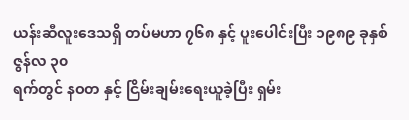ယန်းဆီလူးဒေသရှိ တပ်မဟာ ၇၆၈ နှင့် ပူးပေါင်းပြီး ၁၉၈၉ ခုနှစ် ဇွန်လ ၃၀
ရက်တွင် နဝတ နှင့် ငြိမ်းချမ်းရေးယူခဲ့ပြီး ရှမ်း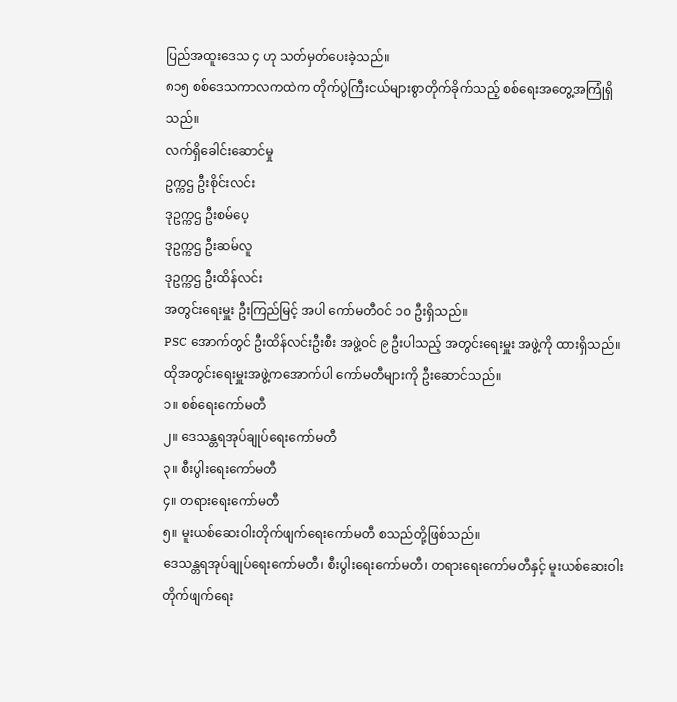ပြည်အထူးဒေသ ၄ ဟု သတ်မှတ်ပေးခဲ့သည်။
၈၁၅ စစ်ဒေသကာလကထဲက တိုက်ပွဲကြီးငယ်များစွာတိုက်ခိုက်သည့် စစ်ရေးအတွေ့အကြုံရှိ
သည်။
လက်ရှိခေါင်းဆောင်မှု
ဥက္ကဌ ဦးစိုင်းလင်း
ဒုဥက္ကဌ ဦးစမ်ပေ့
ဒုဥက္ကဌ ဦးဆမ်လူ
ဒုဥက္ကဌ ဦးထိန်လင်း
အတွင်းရေးမှူး ဦးကြည်မြင့် အပါ ကော်မတီဝင် ၁၀ ဦးရှိသည်။
PSC အောက်တွင် ဦးထိန်လင်းဦးစီး အဖွဲ့ဝင် ၉ ဦးပါသည့် အတွင်းရေးမှူး အဖွဲ့ကို ထားရှိသည်။
ထိုအတွင်းရေးမှူးအဖွဲ့ကအောက်ပါ ကော်မတီများကို ဦးဆောင်သည်။
၁။ စစ်ရေးကော်မတီ
၂။ ဒေသန္တရအုပ်ချုပ်ရေးကော်မတီ
၃။ စီးပွါးရေးကော်မတီ
၄။ တရားရေးကော်မတီ
၅။ မူးယစ်ဆေးဝါးတိုက်ဖျက်ရေးကော်မတီ စသည်တို့ဖြစ်သည်။
ဒေသန္တရအုပ်ချုပ်ရေးကော်မတီ၊ စီးပွါးရေးကော်မတီ၊ တရားရေးကော်မတီနှင့် မူးယစ်ဆေးဝါး
တိုက်ဖျက်ရေး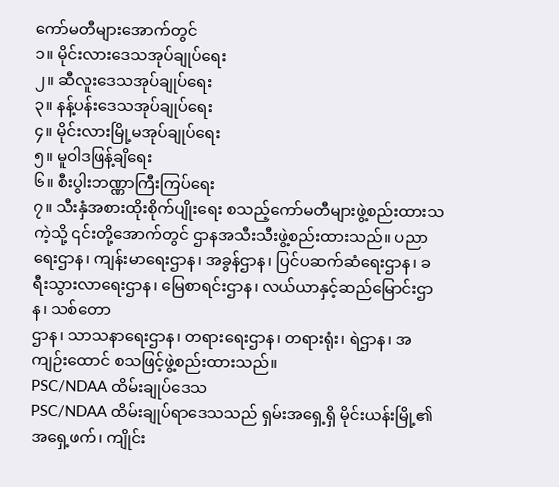ကော်မတီများအောက်တွင်
၁။ မိုင်းလားဒေသအုပ်ချုပ်ရေး
၂။ ဆီလူးဒေသအုပ်ချုပ်ရေး
၃။ နန့်ပန်းဒေသအုပ်ချုပ်ရေး
၄။ မိုင်းလားမြို့မအုပ်ချုပ်ရေး
၅။ မူဝါဒဖြန့်ချိရေး
၆။ စီးပွါးဘဏ္ဏာကြီးကြပ်ရေး
၇။ သီးနှံအစားထိုးစိုက်ပျိုးရေး စသည့်ကော်မတီများဖွဲ့စည်းထားသကဲ့သို့ ၎င်းတို့အောက်တွင် ဌာနအသီးသီးဖွဲ့စည်းထားသည်။ ပညာရေးဌာန၊ ကျန်းမာရေးဌာန၊ အခွန်ဌာန၊ ပြင်ပဆက်ဆံရေးဌာန၊ ခရီးသွားလာရေးဌာန၊ မြေစာရင်းဌာန၊ လယ်ယာနှင့်ဆည်မြောင်းဌာန၊ သစ်တော
ဌာန၊ သာသနာရေးဌာန၊ တရားရေးဌာန၊ တရားရုံး၊ ရဲဌာန၊ အကျဉ်းထောင် စသဖြင့်ဖွဲ့စည်းထားသည်။
PSC/NDAA ထိမ်းချုပ်ဒေသ
PSC/NDAA ထိမ်းချုပ်ရာဒေသသည် ရှမ်းအရှေ့ရှိ မိုင်းယန်းမြို့၏အရှေ့ဖက်၊ ကျိုင်း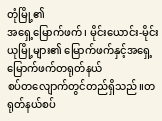တုံမြို့၏
အရှေ့မြောက်ဖက်၊ မိုင်းယောင်း-မိုင်းယုမြို့များ၏ မြောက်ဖက်နှင့်အရှေ့မြောက်ဖက်တရုတ်နယ်
စပ်တလျောက်တွင်တည်ရှိသည်။တရုတ်နယ်စပ်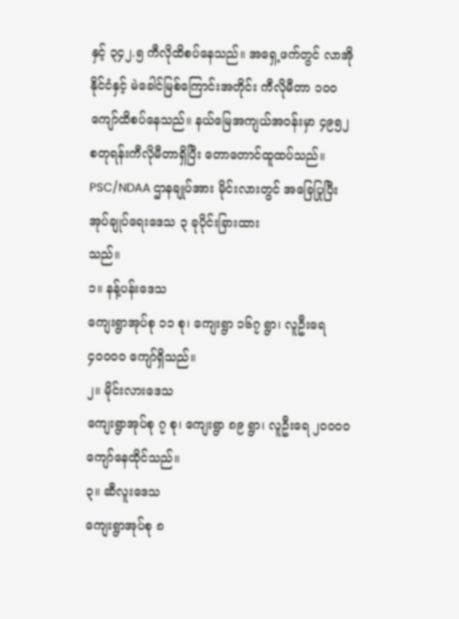နှင့် ၃၄၂.၅ ကီလိုထိစပ်နေသည်။ အရှေ့ဖက်တွင် လာအိုနိုင်ငံနှင့် မဲခေါင်မြစ်ကြောင်းအတိုင်း ကီလိုမီတာ ၁၀၀ ကျော်ထိစပ်နေသည်။ နယ်မြေအကျယ်အဝန်းမှာ ၄၉၅၂ စတုရန်းကီလိုမီတာရှိပြီး တောတောင်ထူထပ်သည်။
PSC/NDAA ဌာနချုပ်အား မိုင်းလားတွင် အခြေပြုပြီး အုပ်ချုပ်ရေးဒေသ ၃ ခုပိုင်းခြားထား
သည်။
၁။ နန့်ပန်းဒေသ
ကျေးရွာအုပ်စု ၁၁ စု၊ ကျေးရွာ ၁၆၇ ရွာ၊ လူဦးရေ ၄၀၀၀၀ ကျော်ရှိသည်။
၂။ မိုင်းလားဒေသ
ကျေးရွာအုပ်စု ၇ စု၊ ကျေးရွာ ၈၉ ရွာ၊ လူဦးရေ ၂၀၀၀၀ ကျော်နေထိုင်သည်။
၃။ ဆီလူးဒေသ
ကျေးရွာအုပ်စု ၈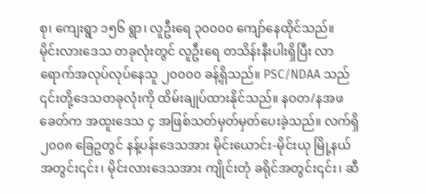စု၊ ကျေးရွာ ၁၅၆ ရွာ၊ လူဦးရေ ၃၀၀၀၀ ကျော်နေထိုင်သည်။
မိုင်းလားဒေသ တခုလုံးတွင် လူဦးရေ တသိန်းနီးပါးရှိပြီး လာရောက်အလုပ်လုပ်နေသူ ၂၀၀၀၀ ခန့်ရှိသည်။ PSC/NDAA သည် ၎င်းတို့ဒေသတခုလုံးကို ထိမ်းချုပ်ထားနိုင်သည်။ နဝတ/နအဖ ခေတ်က အထူးဒေသ ၄ အဖြစ်သတ်မှတ်မှတ်ပေးခဲ့သည်။ လက်ရှိ ၂၀၀၈ ခြေဥတွင် နန့်ပန်းဒေသအား မိုင်းယောင်း-မိုင်းယု မြို့နယ်အတွင်း၎င်း၊ မိုင်းလားဒေသအား ကျိုင်းတုံ ခရိုင်အတွင်း၎င်း၊ ဆီ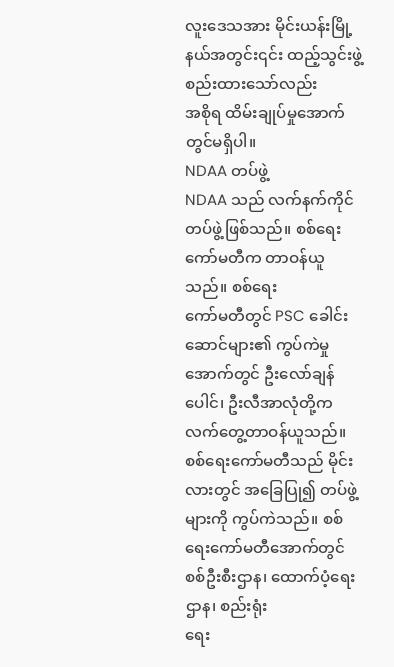လူးဒေသအား မိုင်းယန်းမြို့နယ်အတွင်း၎င်း ထည့်သွင်းဖွဲ့စည်းထားသော်လည်း
အစိုရ ထိမ်းချုပ်မှုအောက်တွင်မရှိပါ။
NDAA တပ်ဖွဲ့
NDAA သည် လက်နက်ကိုင်တပ်ဖွဲ့ဖြစ်သည်။ စစ်ရေးကော်မတီက တာဝန်ယူသည်။ စစ်ရေး
ကော်မတီတွင် PSC ခေါင်းဆောင်များ၏ ကွပ်ကဲမှုအောက်တွင် ဦးလော်ချန်ပေါင်၊ ဦးလီအာလုံတို့က လက်တွေ့တာဝန်ယူသည်။ စစ်ရေးကော်မတီသည် မိုင်းလားတွင် အခြေပြု၍ တပ်ဖွဲ့
များကို ကွပ်ကဲသည်။ စစ်ရေးကော်မတီအောက်တွင် စစ်ဦးစီးဌာန၊ ထောက်ပံ့ရေးဌာန၊ စည်းရုံး
ရေး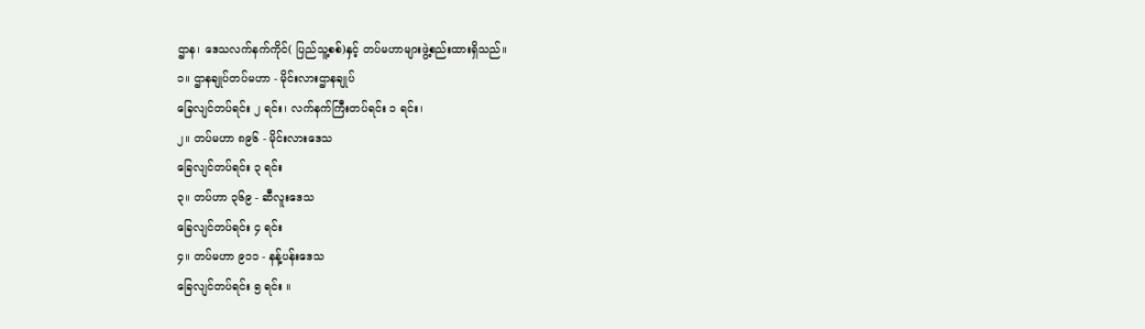ဌာန၊ ဒေသလက်နက်ကိုင်( ပြည်သူ့စစ်)နှင့် တပ်မဟာများဖွဲ့စည်းထားရှိသည်။
၁။ ဌာနချုပ်တပ်မဟာ - မိုင်းလားဌာနချုပ်
ခြေလျင်တပ်ရင်း ၂ ရင်း၊ လက်နက်ကြီးတပ်ရင်း ၁ ရင်း၊
၂။ တပ်မဟာ ၈၉၆ - မိုင်းလားဒေသ
ခြေလျင်တပ်ရင်း ၃ ရင်း
၃။ တပ်ဟာ ၃၆၉ - ဆီလူးဒေသ
ခြေလျင်တပ်ရင်း ၄ ရင်း
၄။ တပ်မဟာ ၉၁၁ - နန့်ပန်းဒေသ
ခြေလျင်တပ်ရင်း ၅ ရင်း ။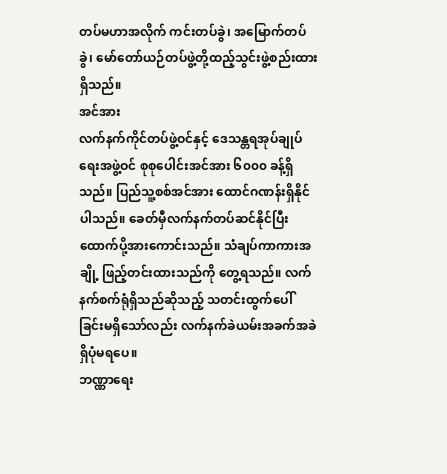တပ်မဟာအလိုက် ကင်းတပ်ခွဲ၊ အမြောက်တပ်ခွဲ၊ မော်တော်ယဉ်တပ်ဖွဲ့တို့ထည့်သွင်းဖွဲ့စည်းထား
ရှိသည်။
အင်အား
လက်နက်ကိုင်တပ်ဖွဲ့ဝင်နှင့် ဒေသန္တရအုပ်ချုပ်ရေးအဖွဲ့ဝင် စုစုပေါင်းအင်အား ၆၀၀၀ ခန့်ရှိသည်။ ပြည်သူ့စစ်အင်အား ထောင်ဂဏန်းရှိနိုင်ပါသည်။ ခေတ်မှီလက်နက်တပ်ဆင်နိုင်ပြီး
ထောက်ပို့အားကောင်းသည်။ သံချပ်ကာကားအချို့ ဖြည့်တင်းထားသည်ကို တွေ့ရသည်။ လက်
နက်စက်ရုံရှိသည်ဆိုသည့် သတင်းထွက်ပေါ်ခြင်းမရှိသော်လည်း လက်နက်ခဲယမ်းအခက်အခဲ ရှိပုံမရပေ။
ဘဏ္ဏာရေး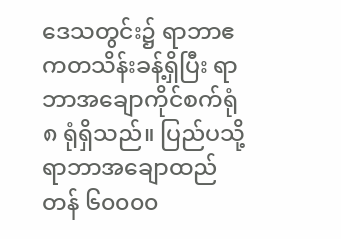ဒေသတွင်း၌ ရာဘာဧကတသိန်းခန့်ရှိပြီး ရာဘာအချောကိုင်စက်ရုံ ၈ ရုံရှိသည်။ ပြည်ပသို့ ရာဘာအချောထည် တန် ၆၀၀၀၀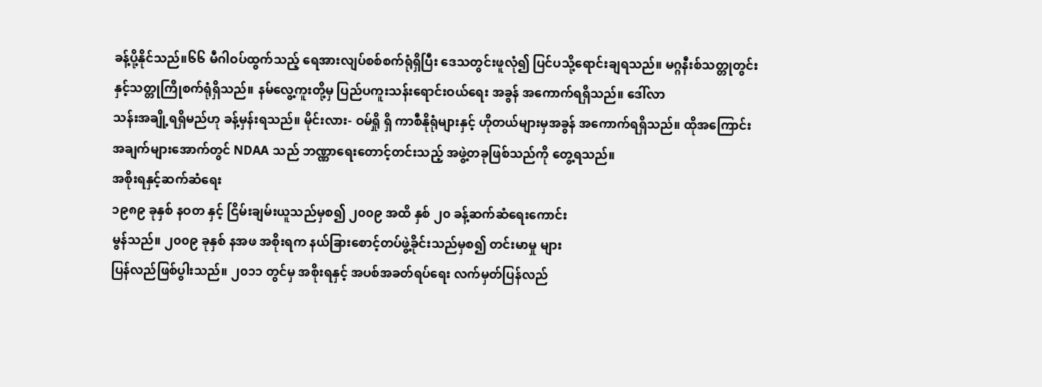ခန့်ပို့နိုင်သည်။၆၆ မီဂါဝပ်ထွက်သည့် ရေအားလျပ်စစ်စက်ရုံရှိပြီး ဒေသတွင်းဖူလုံ၍ ပြင်ပသို့ရောင်းချရသည်။ မဂ္ဂနီးစ်သတ္တုတွင်းနှင့်သတ္တုကြိုစက်ရုံရှိသည်။ နမ်လွေ့ကူးတို့မှ ပြည်ပကူးသန်းရောင်းဝယ်ရေး အခွန် အကောက်ရရှိသည်။ ဒေါ်လာ
သန်းအချို့ရရှိမည်ဟု ခန့်မှန်းရသည်။ မိုင်းလား- ဝမ်ရှို ရှိ ကာစီနိုရုံများနှင့် ဟိုတယ်များမှအခွန် အကောက်ရရှိသည်။ ထိုအကြောင်းအချက်များအောက်တွင် NDAA သည် ဘဏ္ဏာရေးတောင့်တင်းသည့် အဖွဲ့တခုဖြစ်သည်ကို တွေ့ရသည်။
အစိုးရနှင့်ဆက်ဆံရေး
၁၉၈၉ ခုနှစ် နဝတ နှင့် ငြိမ်းချမ်းယူသည်မှစ၍ ၂၀၀၉ အထိ နှစ် ၂၀ ခန့်ဆက်ဆံရေးကောင်း
မွန်သည်။ ၂၀၀၉ ခုနှစ် နအဖ အစိုးရက နယ်ခြားစောင့်တပ်ဖွဲ့ခိုင်းသည်မှစ၍ တင်းမာမှု များ
ပြန်လည်ဖြစ်ပွါးသည်။ ၂၀၁၁ တွင်မှ အစိုးရနှင့် အပစ်အခတ်ရပ်ရေး လက်မှတ်ပြန်လည်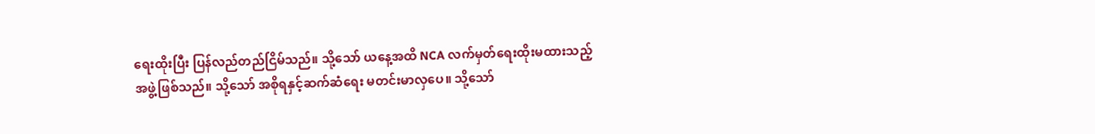ရေးထိုးပြီး ပြန်လည်တည်ငြိမ်သည်။ သို့သော် ယနေ့အထိ NCA လက်မှတ်ရေးထိုးမထားသည့်
အဖွဲ့ဖြစ်သည်။ သို့သော် အစိုရနှင့်ဆက်ဆံရေး မတင်းမာလှပေ။ သို့သော်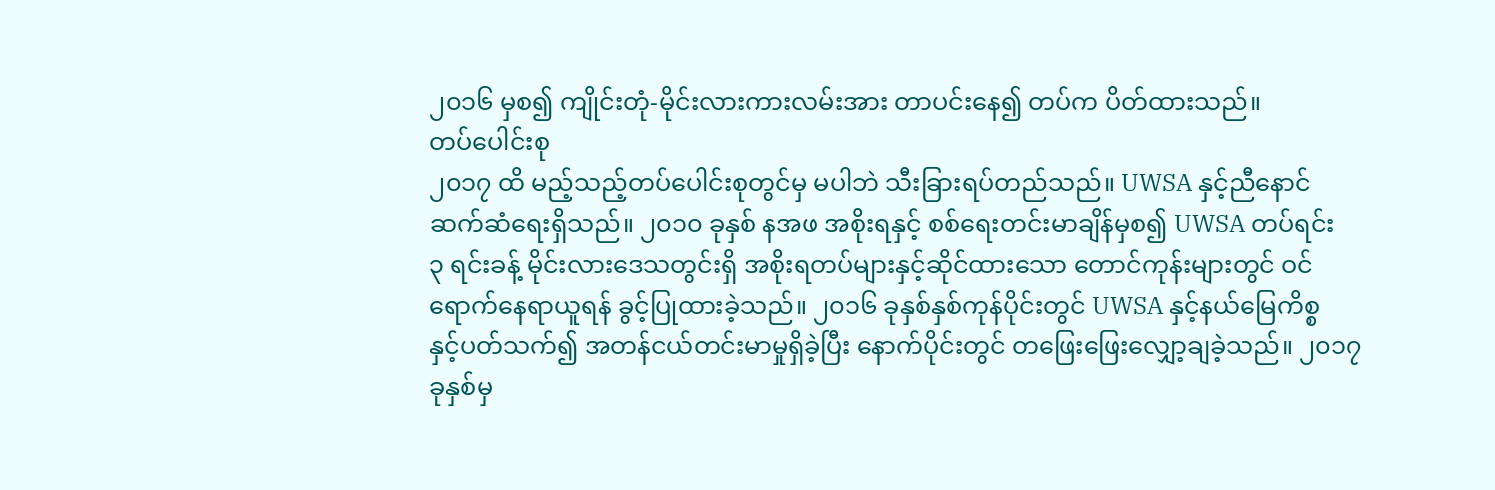၂၀၁၆ မှစ၍ ကျိုင်းတုံ-မိုင်းလားကားလမ်းအား တာပင်းနေ၍ တပ်က ပိတ်ထားသည်။
တပ်ပေါင်းစု
၂၀၁၇ ထိ မည့်သည့်တပ်ပေါင်းစုတွင်မှ မပါဘဲ သီးခြားရပ်တည်သည်။ UWSA နှင့်ညီနောင်
ဆက်ဆံရေးရှိသည်။ ၂၀၁၀ ခုနှစ် နအဖ အစိုးရနှင့် စစ်ရေးတင်းမာချိန်မှစ၍ UWSA တပ်ရင်း
၃ ရင်းခန့် မိုင်းလားဒေသတွင်းရှိ အစိုးရတပ်များနှင့်ဆိုင်ထားသော တောင်ကုန်းများတွင် ဝင်ရောက်နေရာယူရန် ခွင့်ပြုထားခဲ့သည်။ ၂၀၁၆ ခုနှစ်နှစ်ကုန်ပိုင်းတွင် UWSA နှင့်နယ်မြေကိစ္စ
နှင့်ပတ်သက်၍ အတန်ငယ်တင်းမာမှုရှိခဲ့ပြီး နောက်ပိုင်းတွင် တဖြေးဖြေးလျှော့ချခဲ့သည်။ ၂၀၁၇ ခုနှစ်မှ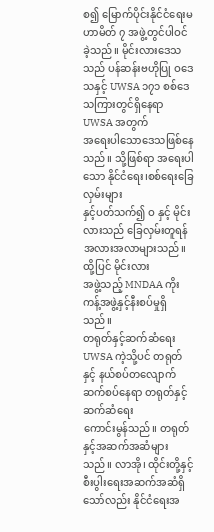စ၍ မြောက်ပိုင်းနိုင်ငံရေးမဟာမိတ် ၇ အဖွဲ့တွင်ပါဝင်ခဲ့သည်။ မိုင်းလားဒေသသည် ပန်ဆန်းဗဟိုပြု ဝဒေသနှင့် UWSA ၁၇၁ စစ်ဒေသကြားတွင်ရှိနေရာ UWSA အတွက်
အရေးပါသောဒေသဖြစ်နေသည်။ သို့ဖြစ်ရာ အရေးပါသော နိုင်ငံရေး၊စစ်ရေးခြေလှမ်းများ
နှင့်ပတ်သက်၍ ဝ နှင့် မိုင်းလားသည် ခြေလှမ်းတူရန် အလားအလာများသည်။ ထို့ပြင် မိုင်းလား
အဖွဲ့သည့် MNDAA ကိုးကန့်အဖွဲ့နှင့်နီးစပ်မှုရှိသည်။
တရုတ်နှင့်ဆက်ဆံရေး
UWSA ကဲ့သို့ပင် တရုတ်နှင့် နယ်စပ်တလျောက်ဆက်စပ်နေရာ တရုတ်နှင့် ဆက်ဆံရေး
ကောင်းမွန်သည်။ တရုတ်နှင့်အဆက်အဆံများသည်။ လာအို၊ ထိုင်းတို့နှင့်စီးပွါးရေးအဆက်အဆံရှိသော်လည်း နိုင်ငံရေးအ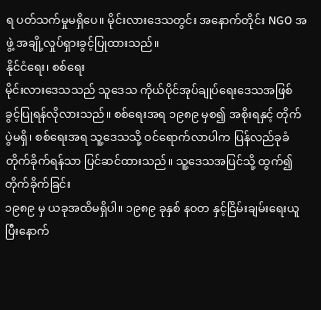ရ ပတ်သက်မှုမရှိပေ။ မိုင်းလားဒေသတွင်း အနောက်တိုင်း NGO အဖွဲ့ အချို့လှုပ်ရှားခွင့်ပြုထားသည်။
နိုင်ငံရေး၊ စစ်ရေး
မိုင်းလားဒေသသည် သူဒေသ ကိုယ်ပိုင်အုပ်ချုပ်ရေးဒေသအဖြစ် ခွင့်ပြုရန်လိုလားသည်။ စစ်ရေးအရ ၁၉၈၉ မှစ၍ အစိုးရနှင့် တိုက်ပွဲမရှိ၊ စစ်ရေးအရ သူ့ဒေသသို့ ဝင်ရောက်လာပါက ပြန်လည်ခုခံတိုက်ခိုက်ရန်သာ ပြင်ဆင်ထားသည်။ သူ့ဒေသအပြင်သို့ ထွက်၍တိုက်ခိုက်ခြင်း
၁၉၈၉ မှ ယခုအထိမရှိပါ။ ၁၉၈၉ ခုနှစ် နဝတ နှင့်ငြိမ်းချမ်းရေးယူပြီးနောက်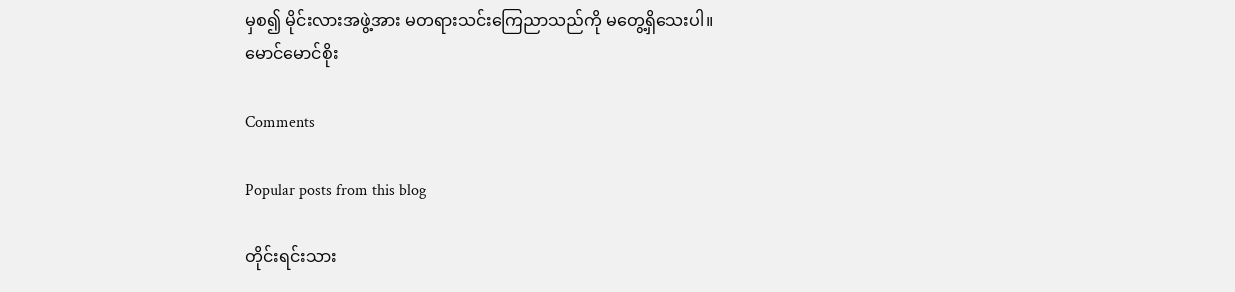မှစ၍ မိုင်းလားအဖွဲ့အား မတရားသင်းကြေညာသည်ကို မတွေ့ရှိသေးပါ။
မောင်မောင်စိုး

Comments

Popular posts from this blog

တိုင်းရင်းသား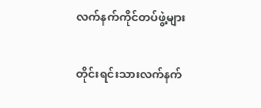လက်နက်ကိုင်တပ်ဖွဲ့များ

တိုင်းရင်းသားလက်နက်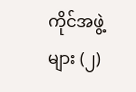ကိုင်အဖွဲ့များ (၂)